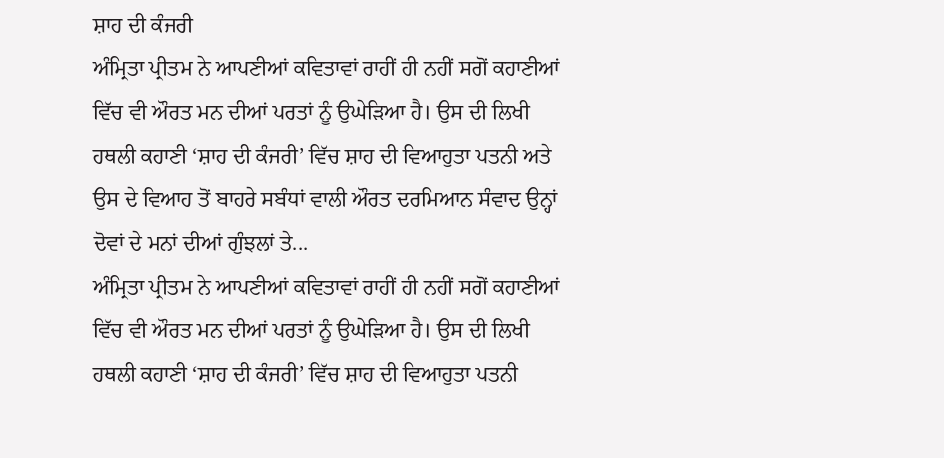ਸ਼ਾਹ ਦੀ ਕੰਜਰੀ
ਅੰਮ੍ਰਿਤਾ ਪ੍ਰੀਤਮ ਨੇ ਆਪਣੀਆਂ ਕਵਿਤਾਵਾਂ ਰਾਹੀਂ ਹੀ ਨਹੀਂ ਸਗੋਂ ਕਹਾਣੀਆਂ ਵਿੱਚ ਵੀ ਔਰਤ ਮਨ ਦੀਆਂ ਪਰਤਾਂ ਨੂੰ ਉਘੇੜਿਆ ਹੈ। ਉਸ ਦੀ ਲਿਖੀ ਹਥਲੀ ਕਹਾਣੀ ‘ਸ਼ਾਹ ਦੀ ਕੰਜਰੀ’ ਵਿੱਚ ਸ਼ਾਹ ਦੀ ਵਿਆਹੁਤਾ ਪਤਨੀ ਅਤੇ ਉਸ ਦੇ ਵਿਆਹ ਤੋਂ ਬਾਹਰੇ ਸਬੰਧਾਂ ਵਾਲੀ ਔਰਤ ਦਰਮਿਆਨ ਸੰਵਾਦ ਉਨ੍ਹਾਂ ਦੋਵਾਂ ਦੇ ਮਨਾਂ ਦੀਆਂ ਗੁੰਝਲਾਂ ਤੇ...
ਅੰਮ੍ਰਿਤਾ ਪ੍ਰੀਤਮ ਨੇ ਆਪਣੀਆਂ ਕਵਿਤਾਵਾਂ ਰਾਹੀਂ ਹੀ ਨਹੀਂ ਸਗੋਂ ਕਹਾਣੀਆਂ ਵਿੱਚ ਵੀ ਔਰਤ ਮਨ ਦੀਆਂ ਪਰਤਾਂ ਨੂੰ ਉਘੇੜਿਆ ਹੈ। ਉਸ ਦੀ ਲਿਖੀ ਹਥਲੀ ਕਹਾਣੀ ‘ਸ਼ਾਹ ਦੀ ਕੰਜਰੀ’ ਵਿੱਚ ਸ਼ਾਹ ਦੀ ਵਿਆਹੁਤਾ ਪਤਨੀ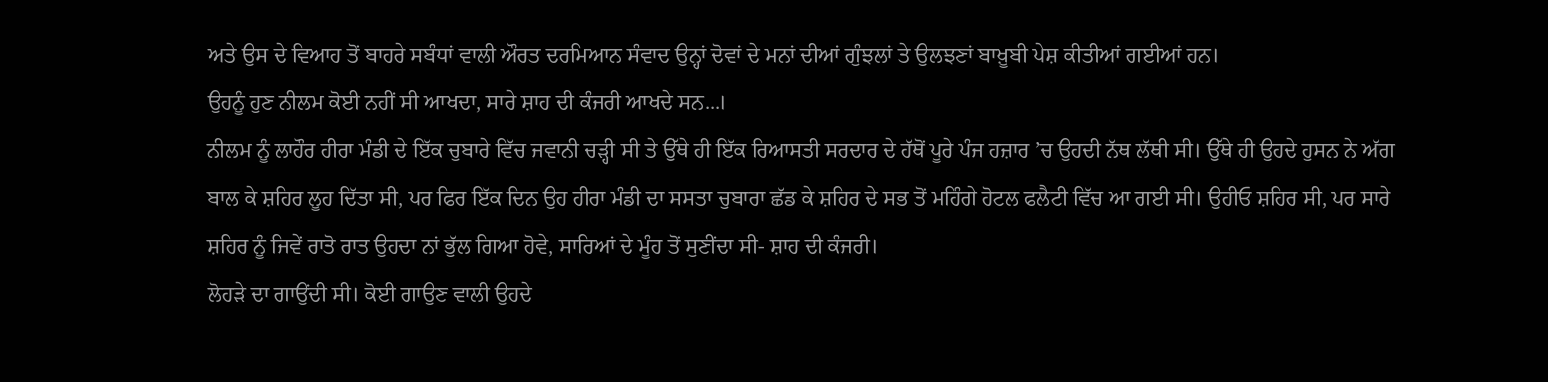ਅਤੇ ਉਸ ਦੇ ਵਿਆਹ ਤੋਂ ਬਾਹਰੇ ਸਬੰਧਾਂ ਵਾਲੀ ਔਰਤ ਦਰਮਿਆਨ ਸੰਵਾਦ ਉਨ੍ਹਾਂ ਦੋਵਾਂ ਦੇ ਮਨਾਂ ਦੀਆਂ ਗੁੰਝਲਾਂ ਤੇ ਉਲਝਣਾਂ ਬਾਖ਼ੂਬੀ ਪੇਸ਼ ਕੀਤੀਆਂ ਗਈਆਂ ਹਨ।
ਉਹਨੂੰ ਹੁਣ ਨੀਲਮ ਕੋਈ ਨਹੀਂ ਸੀ ਆਖਦਾ, ਸਾਰੇ ਸ਼ਾਹ ਦੀ ਕੰਜਰੀ ਆਖਦੇ ਸਨ...।
ਨੀਲਮ ਨੂੰ ਲਾਹੌਰ ਹੀਰਾ ਮੰਡੀ ਦੇ ਇੱਕ ਚੁਬਾਰੇ ਵਿੱਚ ਜਵਾਨੀ ਚੜ੍ਹੀ ਸੀ ਤੇ ਉੱਥੇ ਹੀ ਇੱਕ ਰਿਆਸਤੀ ਸਰਦਾਰ ਦੇ ਹੱਥੋਂ ਪੂਰੇ ਪੰਜ ਹਜ਼ਾਰ ’ਚ ਉਹਦੀ ਨੱਥ ਲੱਥੀ ਸੀ। ਉੱਥੇ ਹੀ ਉਹਦੇ ਹੁਸਨ ਨੇ ਅੱਗ ਬਾਲ ਕੇ ਸ਼ਹਿਰ ਲੂਹ ਦਿੱਤਾ ਸੀ, ਪਰ ਫਿਰ ਇੱਕ ਦਿਨ ਉਹ ਹੀਰਾ ਮੰਡੀ ਦਾ ਸਸਤਾ ਚੁਬਾਰਾ ਛੱਡ ਕੇ ਸ਼ਹਿਰ ਦੇ ਸਭ ਤੋਂ ਮਹਿੰਗੇ ਹੋਟਲ ਫਲੈਟੀ ਵਿੱਚ ਆ ਗਈ ਸੀ। ਉਹੀਓ ਸ਼ਹਿਰ ਸੀ, ਪਰ ਸਾਰੇ ਸ਼ਹਿਰ ਨੂੰ ਜਿਵੇਂ ਰਾਤੋ ਰਾਤ ਉਹਦਾ ਨਾਂ ਭੁੱਲ ਗਿਆ ਹੋਵੇ, ਸਾਰਿਆਂ ਦੇ ਮੂੰਹ ਤੋਂ ਸੁਣੀਂਦਾ ਸੀ- ਸ਼ਾਹ ਦੀ ਕੰਜਰੀ।
ਲੋਹੜੇ ਦਾ ਗਾਉਂਦੀ ਸੀ। ਕੋਈ ਗਾਉਣ ਵਾਲੀ ਉਹਦੇ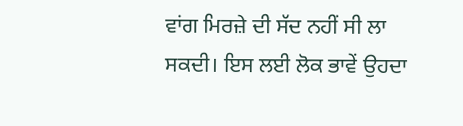ਵਾਂਗ ਮਿਰਜ਼ੇ ਦੀ ਸੱਦ ਨਹੀਂ ਸੀ ਲਾ ਸਕਦੀ। ਇਸ ਲਈ ਲੋਕ ਭਾਵੇਂ ਉਹਦਾ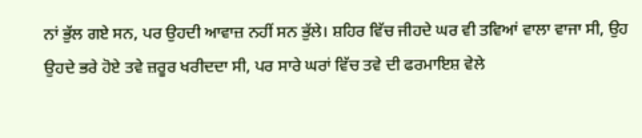ਨਾਂ ਭੁੱਲ ਗਏ ਸਨ, ਪਰ ਉਹਦੀ ਆਵਾਜ਼ ਨਹੀਂ ਸਨ ਭੁੱਲੇ। ਸ਼ਹਿਰ ਵਿੱਚ ਜੀਹਦੇ ਘਰ ਵੀ ਤਵਿਆਂ ਵਾਲਾ ਵਾਜਾ ਸੀ, ਉਹ ਉਹਦੇ ਭਰੇ ਹੋਏ ਤਵੇ ਜ਼ਰੂਰ ਖਰੀਦਦਾ ਸੀ, ਪਰ ਸਾਰੇ ਘਰਾਂ ਵਿੱਚ ਤਵੇ ਦੀ ਫਰਮਾਇਸ਼ ਵੇਲੇ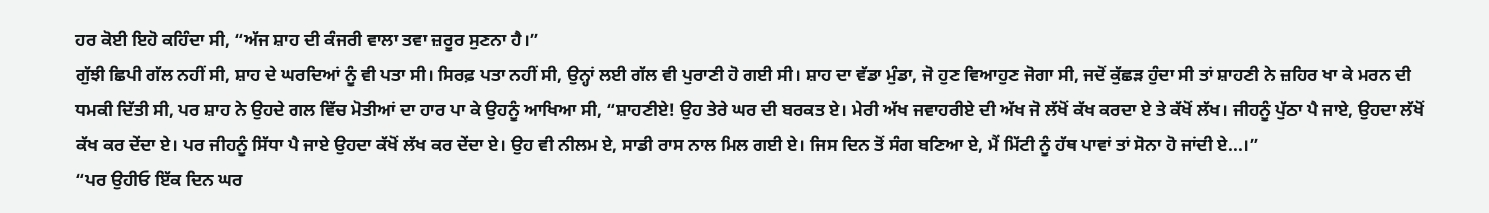ਹਰ ਕੋਈ ਇਹੋ ਕਹਿੰਦਾ ਸੀ, “ਅੱਜ ਸ਼ਾਹ ਦੀ ਕੰਜਰੀ ਵਾਲਾ ਤਵਾ ਜ਼ਰੂਰ ਸੁਣਨਾ ਹੈ।”
ਗੁੱਝੀ ਛਿਪੀ ਗੱਲ ਨਹੀਂ ਸੀ, ਸ਼ਾਹ ਦੇ ਘਰਦਿਆਂ ਨੂੰ ਵੀ ਪਤਾ ਸੀ। ਸਿਰਫ਼ ਪਤਾ ਨਹੀਂ ਸੀ, ਉਨ੍ਹਾਂ ਲਈ ਗੱਲ ਵੀ ਪੁਰਾਣੀ ਹੋ ਗਈ ਸੀ। ਸ਼ਾਹ ਦਾ ਵੱਡਾ ਮੁੰਡਾ, ਜੋ ਹੁਣ ਵਿਆਹੁਣ ਜੋਗਾ ਸੀ, ਜਦੋਂ ਕੁੱਛੜ ਹੁੰਦਾ ਸੀ ਤਾਂ ਸ਼ਾਹਣੀ ਨੇ ਜ਼ਹਿਰ ਖਾ ਕੇ ਮਰਨ ਦੀ ਧਮਕੀ ਦਿੱਤੀ ਸੀ, ਪਰ ਸ਼ਾਹ ਨੇ ਉਹਦੇ ਗਲ ਵਿੱਚ ਮੋਤੀਆਂ ਦਾ ਹਾਰ ਪਾ ਕੇ ਉਹਨੂੰ ਆਖਿਆ ਸੀ, “ਸ਼ਾਹਣੀਏ! ਉਹ ਤੇਰੇ ਘਰ ਦੀ ਬਰਕਤ ਏ। ਮੇਰੀ ਅੱਖ ਜਵਾਹਰੀਏ ਦੀ ਅੱਖ ਜੋ ਲੱਖੋਂ ਕੱਖ ਕਰਦਾ ਏ ਤੇ ਕੱਖੋਂ ਲੱਖ। ਜੀਹਨੂੰ ਪੁੱਠਾ ਪੈ ਜਾਏ, ਉਹਦਾ ਲੱਖੋਂ ਕੱਖ ਕਰ ਦੇਂਦਾ ਏ। ਪਰ ਜੀਹਨੂੰ ਸਿੱਧਾ ਪੈ ਜਾਏ ਉਹਦਾ ਕੱਖੋਂ ਲੱਖ ਕਰ ਦੇਂਦਾ ਏ। ਉਹ ਵੀ ਨੀਲਮ ਏ, ਸਾਡੀ ਰਾਸ ਨਾਲ ਮਿਲ ਗਈ ਏ। ਜਿਸ ਦਿਨ ਤੋਂ ਸੰਗ ਬਣਿਆ ਏ, ਮੈਂ ਮਿੱਟੀ ਨੂੰ ਹੱਥ ਪਾਵਾਂ ਤਾਂ ਸੋਨਾ ਹੋ ਜਾਂਦੀ ਏ...।”
“ਪਰ ਉਹੀਓ ਇੱਕ ਦਿਨ ਘਰ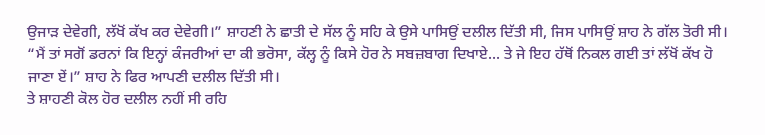ਉਜਾੜ ਦੇਵੇਗੀ, ਲੱਖੋਂ ਕੱਖ ਕਰ ਦੇਵੇਗੀ।” ਸ਼ਾਹਣੀ ਨੇ ਛਾਤੀ ਦੇ ਸੱਲ ਨੂੰ ਸਹਿ ਕੇ ਉਸੇ ਪਾਸਿਉਂ ਦਲੀਲ ਦਿੱਤੀ ਸੀ, ਜਿਸ ਪਾਸਿਉਂ ਸ਼ਾਹ ਨੇ ਗੱਲ ਤੋਰੀ ਸੀ।
“ਮੈਂ ਤਾਂ ਸਗੋਂ ਡਰਨਾਂ ਕਿ ਇਨ੍ਹਾਂ ਕੰਜਰੀਆਂ ਦਾ ਕੀ ਭਰੋਸਾ, ਕੱਲ੍ਹ ਨੂੰ ਕਿਸੇ ਹੋਰ ਨੇ ਸਬਜ਼ਬਾਗ ਦਿਖਾਏ... ਤੇ ਜੇ ਇਹ ਹੱਥੋਂ ਨਿਕਲ ਗਈ ਤਾਂ ਲੱਖੋਂ ਕੱਖ ਹੋ ਜਾਣਾ ਏਂ।” ਸ਼ਾਹ ਨੇ ਫਿਰ ਆਪਣੀ ਦਲੀਲ ਦਿੱਤੀ ਸੀ।
ਤੇ ਸ਼ਾਹਣੀ ਕੋਲ ਹੋਰ ਦਲੀਲ ਨਹੀਂ ਸੀ ਰਹਿ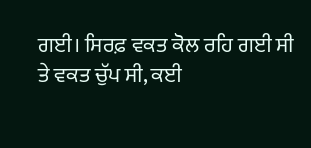ਗਈ। ਸਿਰਫ਼ ਵਕਤ ਕੋਲ ਰਹਿ ਗਈ ਸੀ ਤੇ ਵਕਤ ਚੁੱਪ ਸੀ, ਕਈ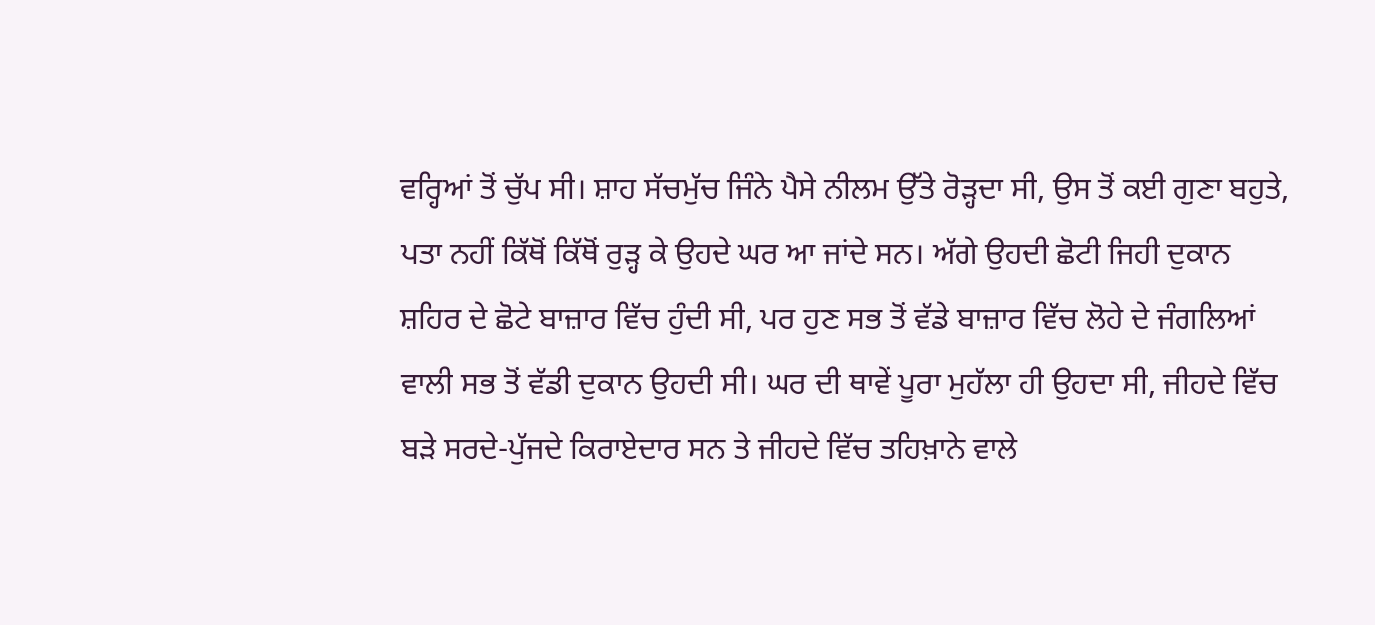ਵਰ੍ਹਿਆਂ ਤੋਂ ਚੁੱਪ ਸੀ। ਸ਼ਾਹ ਸੱਚਮੁੱਚ ਜਿੰਨੇ ਪੈਸੇ ਨੀਲਮ ਉੱਤੇ ਰੋੜ੍ਹਦਾ ਸੀ, ਉਸ ਤੋਂ ਕਈ ਗੁਣਾ ਬਹੁਤੇ, ਪਤਾ ਨਹੀਂ ਕਿੱਥੋਂ ਕਿੱਥੋਂ ਰੁੜ੍ਹ ਕੇ ਉਹਦੇ ਘਰ ਆ ਜਾਂਦੇ ਸਨ। ਅੱਗੇ ਉਹਦੀ ਛੋਟੀ ਜਿਹੀ ਦੁਕਾਨ ਸ਼ਹਿਰ ਦੇ ਛੋਟੇ ਬਾਜ਼ਾਰ ਵਿੱਚ ਹੁੰਦੀ ਸੀ, ਪਰ ਹੁਣ ਸਭ ਤੋਂ ਵੱਡੇ ਬਾਜ਼ਾਰ ਵਿੱਚ ਲੋਹੇ ਦੇ ਜੰਗਲਿਆਂ ਵਾਲੀ ਸਭ ਤੋਂ ਵੱਡੀ ਦੁਕਾਨ ਉਹਦੀ ਸੀ। ਘਰ ਦੀ ਥਾਵੇਂ ਪੂਰਾ ਮੁਹੱਲਾ ਹੀ ਉਹਦਾ ਸੀ, ਜੀਹਦੇ ਵਿੱਚ ਬੜੇ ਸਰਦੇ-ਪੁੱਜਦੇ ਕਿਰਾਏਦਾਰ ਸਨ ਤੇ ਜੀਹਦੇ ਵਿੱਚ ਤਹਿਖ਼ਾਨੇ ਵਾਲੇ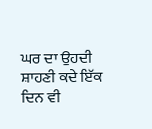ਘਰ ਦਾ ਉਹਦੀ ਸ਼ਾਹਣੀ ਕਦੇ ਇੱਕ ਦਿਨ ਵੀ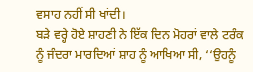ਵਸਾਹ ਨਹੀਂ ਸੀ ਖਾਂਦੀ।
ਬੜੇ ਵਰ੍ਹੇ ਹੋਏ ਸ਼ਾਹਣੀ ਨੇ ਇੱਕ ਦਿਨ ਮੋਹਰਾਂ ਵਾਲੇ ਟਰੰਕ ਨੂੰ ਜੰਦਰਾ ਮਾਰਦਿਆਂ ਸ਼ਾਹ ਨੂੰ ਆਖਿਆ ਸੀ, ‘‘ਉਹਨੂੰ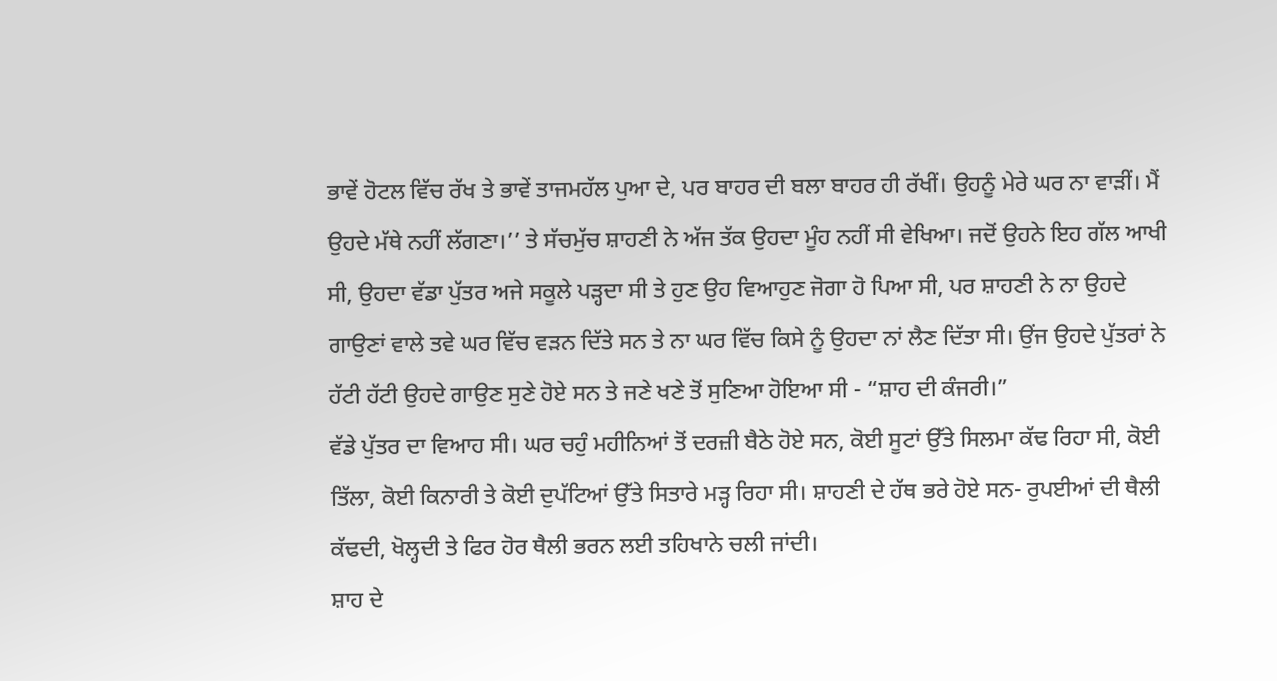ਭਾਵੇਂ ਹੋਟਲ ਵਿੱਚ ਰੱਖ ਤੇ ਭਾਵੇਂ ਤਾਜਮਹੱਲ ਪੁਆ ਦੇ, ਪਰ ਬਾਹਰ ਦੀ ਬਲਾ ਬਾਹਰ ਹੀ ਰੱਖੀਂ। ਉਹਨੂੰ ਮੇਰੇ ਘਰ ਨਾ ਵਾੜੀਂ। ਮੈਂ ਉਹਦੇ ਮੱਥੇ ਨਹੀਂ ਲੱਗਣਾ।’’ ਤੇ ਸੱਚਮੁੱਚ ਸ਼ਾਹਣੀ ਨੇ ਅੱਜ ਤੱਕ ਉਹਦਾ ਮੂੰਹ ਨਹੀਂ ਸੀ ਵੇਖਿਆ। ਜਦੋਂ ਉਹਨੇ ਇਹ ਗੱਲ ਆਖੀ ਸੀ, ਉਹਦਾ ਵੱਡਾ ਪੁੱਤਰ ਅਜੇ ਸਕੂਲੇ ਪੜ੍ਹਦਾ ਸੀ ਤੇ ਹੁਣ ਉਹ ਵਿਆਹੁਣ ਜੋਗਾ ਹੋ ਪਿਆ ਸੀ, ਪਰ ਸ਼ਾਹਣੀ ਨੇ ਨਾ ਉਹਦੇ ਗਾਉਣਾਂ ਵਾਲੇ ਤਵੇ ਘਰ ਵਿੱਚ ਵੜਨ ਦਿੱਤੇ ਸਨ ਤੇ ਨਾ ਘਰ ਵਿੱਚ ਕਿਸੇ ਨੂੰ ਉਹਦਾ ਨਾਂ ਲੈਣ ਦਿੱਤਾ ਸੀ। ਉਂਜ ਉਹਦੇ ਪੁੱਤਰਾਂ ਨੇ ਹੱਟੀ ਹੱਟੀ ਉਹਦੇ ਗਾਉਣ ਸੁਣੇ ਹੋਏ ਸਨ ਤੇ ਜਣੇ ਖਣੇ ਤੋਂ ਸੁਣਿਆ ਹੋਇਆ ਸੀ - “ਸ਼ਾਹ ਦੀ ਕੰਜਰੀ।”
ਵੱਡੇ ਪੁੱਤਰ ਦਾ ਵਿਆਹ ਸੀ। ਘਰ ਚਹੁੰ ਮਹੀਨਿਆਂ ਤੋਂ ਦਰਜ਼ੀ ਬੈਠੇ ਹੋਏ ਸਨ, ਕੋਈ ਸੂਟਾਂ ਉੱਤੇ ਸਿਲਮਾ ਕੱਢ ਰਿਹਾ ਸੀ, ਕੋਈ ਤਿੱਲਾ, ਕੋਈ ਕਿਨਾਰੀ ਤੇ ਕੋਈ ਦੁਪੱਟਿਆਂ ਉੱਤੇ ਸਿਤਾਰੇ ਮੜ੍ਹ ਰਿਹਾ ਸੀ। ਸ਼ਾਹਣੀ ਦੇ ਹੱਥ ਭਰੇ ਹੋਏ ਸਨ- ਰੁਪਈਆਂ ਦੀ ਥੈਲੀ ਕੱਢਦੀ, ਖੋਲ੍ਹਦੀ ਤੇ ਫਿਰ ਹੋਰ ਥੈਲੀ ਭਰਨ ਲਈ ਤਹਿਖਾਨੇ ਚਲੀ ਜਾਂਦੀ।
ਸ਼ਾਹ ਦੇ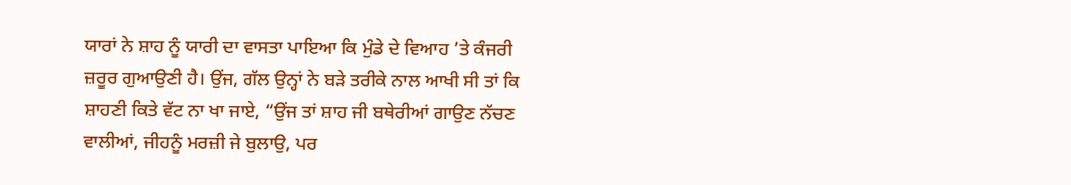ਯਾਰਾਂ ਨੇ ਸ਼ਾਹ ਨੂੰ ਯਾਰੀ ਦਾ ਵਾਸਤਾ ਪਾਇਆ ਕਿ ਮੁੰਡੇ ਦੇ ਵਿਆਹ ’ਤੇ ਕੰਜਰੀ ਜ਼ਰੂਰ ਗੁਆਉਣੀ ਹੈ। ਉਂਜ, ਗੱਲ ਉਨ੍ਹਾਂ ਨੇ ਬੜੇ ਤਰੀਕੇ ਨਾਲ ਆਖੀ ਸੀ ਤਾਂ ਕਿ ਸ਼ਾਹਣੀ ਕਿਤੇ ਵੱਟ ਨਾ ਖਾ ਜਾਏ, “ਉਂਜ ਤਾਂ ਸ਼ਾਹ ਜੀ ਬਥੇਰੀਆਂ ਗਾਉਣ ਨੱਚਣ ਵਾਲੀਆਂ, ਜੀਹਨੂੰ ਮਰਜ਼ੀ ਜੇ ਬੁਲਾਉ, ਪਰ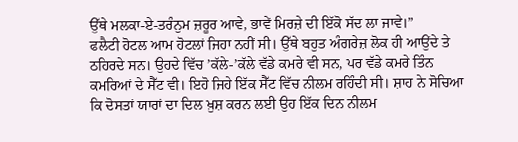ਉੱਥੇ ਮਲਕਾ-ਏ-ਤਰੰਨੁਮ ਜ਼ਰੂਰ ਆਵੇ, ਭਾਵੇਂ ਮਿਰਜ਼ੇ ਦੀ ਇੱਕੋ ਸੱਦ ਲਾ ਜਾਵੇ।”
ਫਲੈਟੀ ਹੋਟਲ ਆਮ ਹੋਟਲਾਂ ਜਿਹਾ ਨਹੀਂ ਸੀ। ਉੱਥੇ ਬਹੁਤ ਅੰਗਰੇਜ਼ ਲੋਕ ਹੀ ਆਉਂਦੇ ਤੇ ਠਹਿਰਦੇ ਸਨ। ਉਹਦੇ ਵਿੱਚ ’ਕੱਲੇ-’ਕੱਲੇ ਵੱਡੇ ਕਮਰੇ ਵੀ ਸਨ, ਪਰ ਵੱਡੇ ਕਮਰੇ ਤਿੰਨ ਕਮਰਿਆਂ ਦੇ ਸੈੱਟ ਵੀ। ਇਹੋ ਜਿਹੇ ਇੱਕ ਸੈੱਟ ਵਿੱਚ ਨੀਲਮ ਰਹਿੰਦੀ ਸੀ। ਸ਼ਾਹ ਨੇ ਸੋਚਿਆ ਕਿ ਦੋਸਤਾਂ ਯਾਰਾਂ ਦਾ ਦਿਲ ਖ਼ੁਸ਼ ਕਰਨ ਲਈ ਉਹ ਇੱਕ ਦਿਨ ਨੀਲਮ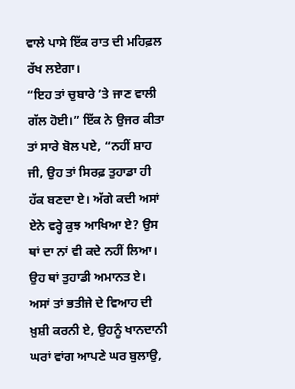ਵਾਲੇ ਪਾਸੇ ਇੱਕ ਰਾਤ ਦੀ ਮਹਿਫ਼ਲ ਰੱਖ ਲਏਗਾ।
“ਇਹ ਤਾਂ ਚੁਬਾਰੇ ’ਤੇ ਜਾਣ ਵਾਲੀ ਗੱਲ ਹੋਈ।” ਇੱਕ ਨੇ ਉਜਰ ਕੀਤਾ ਤਾਂ ਸਾਰੇ ਬੋਲ ਪਏ, “ਨਹੀਂ ਸ਼ਾਹ ਜੀ, ਉਹ ਤਾਂ ਸਿਰਫ਼ ਤੁਹਾਡਾ ਹੀ ਹੱਕ ਬਣਦਾ ਏ। ਅੱਗੇ ਕਦੀ ਅਸਾਂ ਏਨੇ ਵਰ੍ਹੇ ਕੁਝ ਆਖਿਆ ਏ? ਉਸ ਥਾਂ ਦਾ ਨਾਂ ਵੀ ਕਦੇ ਨਹੀਂ ਲਿਆ। ਉਹ ਥਾਂ ਤੁਹਾਡੀ ਅਮਾਨਤ ਏ। ਅਸਾਂ ਤਾਂ ਭਤੀਜੇ ਦੇ ਵਿਆਹ ਦੀ ਖ਼ੁਸ਼ੀ ਕਰਨੀ ਏ, ਉਹਨੂੰ ਖਾਨਦਾਨੀ ਘਰਾਂ ਵਾਂਗ ਆਪਣੇ ਘਰ ਬੁਲਾਉ,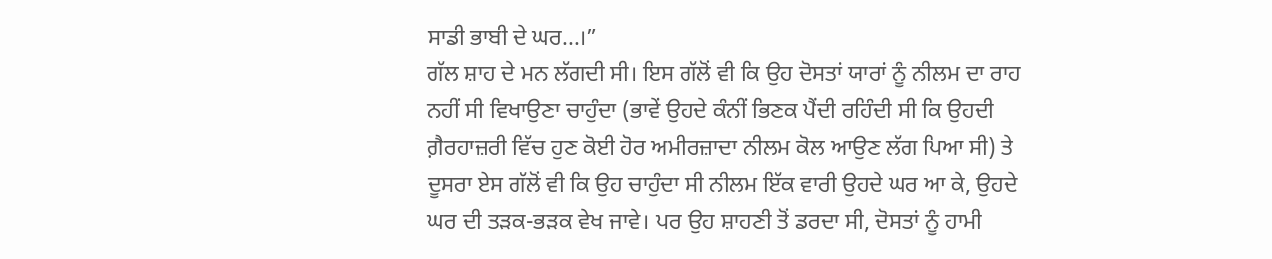ਸਾਡੀ ਭਾਬੀ ਦੇ ਘਰ...।”
ਗੱਲ ਸ਼ਾਹ ਦੇ ਮਨ ਲੱਗਦੀ ਸੀ। ਇਸ ਗੱਲੋਂ ਵੀ ਕਿ ਉਹ ਦੋਸਤਾਂ ਯਾਰਾਂ ਨੂੰ ਨੀਲਮ ਦਾ ਰਾਹ ਨਹੀਂ ਸੀ ਵਿਖਾਉਣਾ ਚਾਹੁੰਦਾ (ਭਾਵੇਂ ਉਹਦੇ ਕੰਨੀਂ ਭਿਣਕ ਪੈਂਦੀ ਰਹਿੰਦੀ ਸੀ ਕਿ ਉਹਦੀ ਗ਼ੈਰਹਾਜ਼ਰੀ ਵਿੱਚ ਹੁਣ ਕੋਈ ਹੋਰ ਅਮੀਰਜ਼ਾਦਾ ਨੀਲਮ ਕੋਲ ਆਉਣ ਲੱਗ ਪਿਆ ਸੀ) ਤੇ ਦੂਸਰਾ ਏਸ ਗੱਲੋਂ ਵੀ ਕਿ ਉਹ ਚਾਹੁੰਦਾ ਸੀ ਨੀਲਮ ਇੱਕ ਵਾਰੀ ਉਹਦੇ ਘਰ ਆ ਕੇ, ਉਹਦੇ ਘਰ ਦੀ ਤੜਕ-ਭੜਕ ਵੇਖ ਜਾਵੇ। ਪਰ ਉਹ ਸ਼ਾਹਣੀ ਤੋਂ ਡਰਦਾ ਸੀ, ਦੋਸਤਾਂ ਨੂੰ ਹਾਮੀ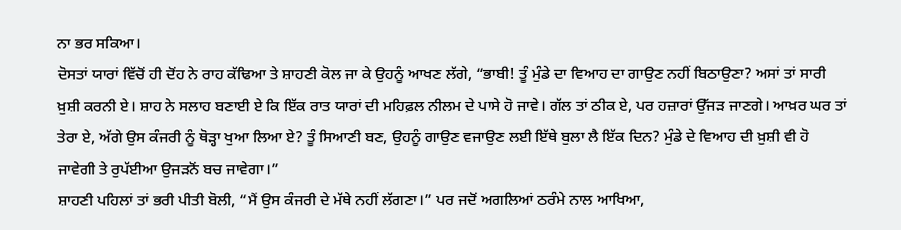ਨਾ ਭਰ ਸਕਿਆ।
ਦੋਸਤਾਂ ਯਾਰਾਂ ਵਿੱਚੋਂ ਹੀ ਦੋਂਹ ਨੇ ਰਾਹ ਕੱਢਿਆ ਤੇ ਸ਼ਾਹਣੀ ਕੋਲ ਜਾ ਕੇ ਉਹਨੂੰ ਆਖਣ ਲੱਗੇ, “ਭਾਬੀ! ਤੂੰ ਮੁੰਡੇ ਦਾ ਵਿਆਹ ਦਾ ਗਾਉਣ ਨਹੀਂ ਬਿਠਾਉਣਾ? ਅਸਾਂ ਤਾਂ ਸਾਰੀ ਖ਼ੁਸ਼ੀ ਕਰਨੀ ਏ। ਸ਼ਾਹ ਨੇ ਸਲਾਹ ਬਣਾਈ ਏ ਕਿ ਇੱਕ ਰਾਤ ਯਾਰਾਂ ਦੀ ਮਹਿਫ਼ਲ ਨੀਲਮ ਦੇ ਪਾਸੇ ਹੋ ਜਾਵੇ। ਗੱਲ ਤਾਂ ਠੀਕ ਏ, ਪਰ ਹਜ਼ਾਰਾਂ ਉੱਜੜ ਜਾਣਗੇ। ਆਖ਼ਰ ਘਰ ਤਾਂ ਤੇਰਾ ਏ, ਅੱਗੇ ਉਸ ਕੰਜਰੀ ਨੂੰ ਥੋੜ੍ਹਾ ਖੁਆ ਲਿਆ ਏ? ਤੂੰ ਸਿਆਣੀ ਬਣ, ਉਹਨੂੰ ਗਾਉਣ ਵਜਾਉਣ ਲਈ ਇੱਥੇ ਬੁਲਾ ਲੈ ਇੱਕ ਦਿਨ? ਮੁੰਡੇ ਦੇ ਵਿਆਹ ਦੀ ਖ਼ੁਸ਼ੀ ਵੀ ਹੋ ਜਾਵੇਗੀ ਤੇ ਰੁਪੱਈਆ ਉਜੜਨੋਂ ਬਚ ਜਾਵੇਗਾ।”
ਸ਼ਾਹਣੀ ਪਹਿਲਾਂ ਤਾਂ ਭਰੀ ਪੀਤੀ ਬੋਲੀ, “ਮੈਂ ਉਸ ਕੰਜਰੀ ਦੇ ਮੱਥੇ ਨਹੀਂ ਲੱਗਣਾ।” ਪਰ ਜਦੋਂ ਅਗਲਿਆਂ ਠਰੰਮੇ ਨਾਲ ਆਖਿਆ,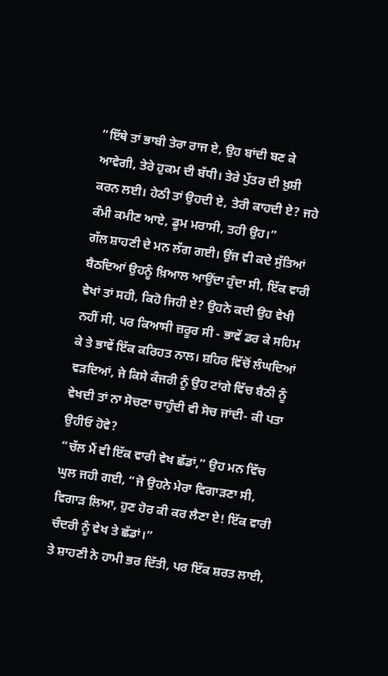“ਇੱਥੇ ਤਾਂ ਭਾਬੀ ਤੇਰਾ ਰਾਜ ਏ, ਉਹ ਬਾਂਦੀ ਬਣ ਕੇ ਆਵੇਗੀ, ਤੇਰੇ ਹੁਕਮ ਦੀ ਬੱਧੀ। ਤੇਰੇ ਪੁੱਤਰ ਦੀ ਖ਼ੁਸ਼ੀ ਕਰਨ ਲਈ। ਹੇਠੀ ਤਾਂ ਉਹਦੀ ਏ, ਤੇਰੀ ਕਾਹਦੀ ਏ? ਜਹੇ ਕੰਮੀ ਕਮੀਣ ਆਏ, ਡੂਮ ਮਰਾਸੀ, ਤਹੀ ਉਹ।”
ਗੱਲ ਸ਼ਾਹਣੀ ਦੇ ਮਨ ਲੱਗ ਗਈ। ਉਂਜ ਵੀ ਕਦੇ ਸੁੱਤਿਆਂ ਬੈਠਦਿਆਂ ਉਹਨੂੰ ਖ਼ਿਆਲ ਆਉਂਦਾ ਹੁੰਦਾ ਸੀ, ਇੱਕ ਵਾਰੀ ਵੇਖਾਂ ਤਾਂ ਸਹੀ, ਕਿਹੋ ਜਿਹੀ ਏ? ਉਹਨੇ ਕਦੀ ਉਹ ਵੇਖੀ ਨਹੀਂ ਸੀ, ਪਰ ਕਿਆਸੀ ਜ਼ਰੂਰ ਸੀ - ਭਾਵੇਂ ਡਰ ਕੇ ਸਹਿਮ ਕੇ ਤੇ ਭਾਵੇਂ ਇੱਕ ਕਰਿਹਤ ਨਾਲ। ਸ਼ਹਿਰ ਵਿੱਚੋਂ ਲੰਘਦਿਆਂ ਵੜਦਿਆਂ, ਜੇ ਕਿਸੇ ਕੰਜਰੀ ਨੂੰ ਉਹ ਟਾਂਗੇ ਵਿੱਚ ਬੈਠੀ ਨੂੰ ਵੇਖਦੀ ਤਾਂ ਨਾ ਸੋਚਣਾ ਚਾਹੁੰਦੀ ਵੀ ਸੋਚ ਜਾਂਦੀ- ਕੀ ਪਤਾ ਉਹੀਓ ਹੋਵੇ?
“ਚੱਲ ਮੈਂ ਵੀ ਇੱਕ ਵਾਰੀ ਵੇਖ ਛੱਡਾਂ,” ਉਹ ਮਨ ਵਿੱਚ ਘੁਲ ਜਹੀ ਗਈ, “ਜੋ ਉਹਨੇ ਮੇਰਾ ਵਿਗਾੜਣਾ ਸੀ, ਵਿਗਾੜ ਲਿਆ, ਹੁਣ ਹੋਰ ਕੀ ਕਰ ਲੈਣਾ ਏ! ਇੱਕ ਵਾਰੀ ਚੰਦਰੀ ਨੂੰ ਵੇਖ ਤੇ ਛੱਡਾਂ।”
ਤੇ ਸ਼ਾਹਣੀ ਨੇ ਹਾਮੀ ਭਰ ਦਿੱਤੀ, ਪਰ ਇੱਕ ਸ਼ਰਤ ਲਾਈ,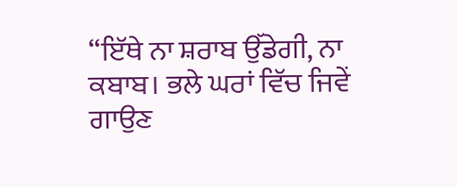“ਇੱਥੇ ਨਾ ਸ਼ਰਾਬ ਉੱਡੇਗੀ, ਨਾ ਕਬਾਬ। ਭਲੇ ਘਰਾਂ ਵਿੱਚ ਜਿਵੇਂ ਗਾਉਣ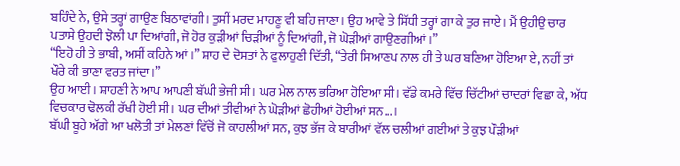ਬਹਿੰਦੇ ਨੇ, ਉਸੇ ਤਰ੍ਹਾਂ ਗਾਉਣ ਬਿਠਾਵਾਂਗੀ। ਤੁਸੀਂ ਮਰਦ ਮਾਹਣੂ ਵੀ ਬਹਿ ਜਾਣਾ। ਉਹ ਆਵੇ ਤੇ ਸਿੱਧੀ ਤਰ੍ਹਾਂ ਗਾ ਕੇ ਤੁਰ ਜਾਏ। ਮੈਂ ਉਹੀਉ ਚਾਰ ਪਤਾਸੇ ਉਹਦੀ ਝੋਲੀ ਪਾ ਦਿਆਂਗੀ, ਜੋ ਹੋਰ ਕੁੜੀਆਂ ਚਿੜੀਆਂ ਨੂੰ ਦਿਆਂਗੀ, ਜੋ ਘੋੜੀਆਂ ਗਾਉਣਗੀਆਂ।”
“ਇਹੋ ਹੀ ਤੇ ਭਾਬੀ, ਅਸੀਂ ਕਹਿਨੇ ਆਂ।” ਸ਼ਾਹ ਦੇ ਦੋਸਤਾਂ ਨੇ ਫੁਲਾਹੁਣੀ ਦਿੱਤੀ, “ਤੇਰੀ ਸਿਆਣਪ ਨਾਲ ਹੀ ਤੇ ਘਰ ਬਣਿਆ ਹੋਇਆ ਏ, ਨਹੀਂ ਤਾਂ ਖੌਰੇ ਕੀ ਭਾਣਾ ਵਰਤ ਜਾਂਦਾ।”
ਉਹ ਆਈ। ਸ਼ਾਹਣੀ ਨੇ ਆਪ ਆਪਣੀ ਬੱਘੀ ਭੇਜੀ ਸੀ। ਘਰ ਮੇਲ ਨਾਲ ਭਰਿਆ ਹੋਇਆ ਸੀ। ਵੱਡੇ ਕਮਰੇ ਵਿੱਚ ਚਿੱਟੀਆਂ ਚਾਦਰਾਂ ਵਿਛਾ ਕੇ, ਅੱਧ ਵਿਚਕਾਰ ਢੋਲਕੀ ਰੱਖੀ ਹੋਈ ਸੀ। ਘਰ ਦੀਆਂ ਤੀਵੀਆਂ ਨੇ ਘੋੜੀਆਂ ਛੋਹੀਆਂ ਹੋਈਆਂ ਸਨ...।
ਬੱਘੀ ਬੂਹੇ ਅੱਗੇ ਆ ਖਲੋਤੀ ਤਾਂ ਮੇਲਣਾਂ ਵਿੱਚੋਂ ਜੋ ਕਾਹਲੀਆਂ ਸਨ, ਕੁਝ ਭੱਜ ਕੇ ਬਾਰੀਆਂ ਵੱਲ ਚਲੀਆਂ ਗਈਆਂ ਤੇ ਕੁਝ ਪੌੜੀਆਂ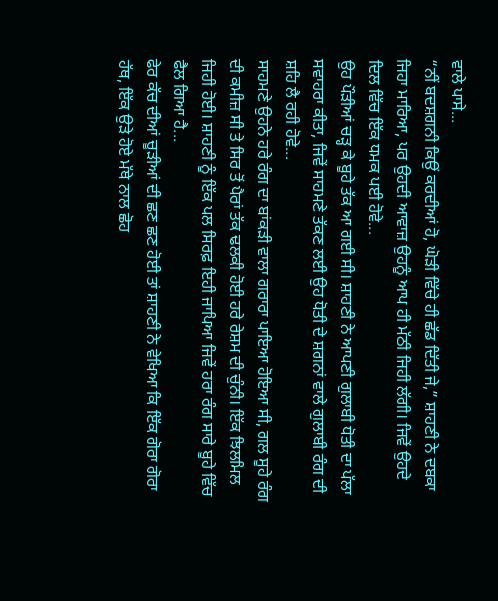ਵਾਲੇ ਪਾਸੇ...
“ਨੀਂ ਬਦਸ਼ਗਨੀ ਕਿਉਂ ਕਰਦੀਆਂ ਹੋ, ਘੋੜੀ ਵਿੱਚੇ ਹੀ ਛੱਡ ਦਿੱਤੀ ਜੇ,” ਸ਼ਾਹਣੀ ਨੇ ਦਬਕਾ ਜਿਹਾ ਮਾਰਿਆ, ਪਰ ਉਹਦੀ ਆਵਾਜ਼ ਉਹਨੂੰ ਆਪ ਹੀ ਮੱਠੀ ਜਿਹੀ ਲੱਗੀ। ਜਿਵੇਂ ਉਹਦੇ ਦਿਲ ਵਿੱਚ ਇੱਕ ਧਮਕ ਪਈ ਹੋਵੇ...
ਉਹ ਪੌੜੀਆਂ ਚੜ੍ਹ ਕੇ ਬੂਹੇ ਤੱਕ ਆ ਗਈ ਸੀ। ਸ਼ਾਹਣੀ ਨੇ ਆਪਣੀ ਗੁਲਾਬੀ ਧੋਤੀ ਦਾ ਪੱਲਾ ਸਵਾਹਰਾ ਕੀਤਾ, ਜਿਵੇਂ ਸਾਹਮਣੇ ਤੱਕਣ ਲਈ ਉਹ ਧੋਤੀ ਦੇ ਸ਼ਗਨਾਂ ਵਾਲੇ ਗੁਲਾਬੀ ਰੰਗ ਦੀ ਸ਼ਹਿ ਲੈ ਰਹੀ ਹੋਵੇ...
ਸਾਹਮਣੇ ਉਹਨੇ ਹਰੇ ਰੰਗ ਦਾ ਬਾਂਕੜੀ ਵਾਲਾ ਗਰਾਰਾ ਪਾਇਆ ਹੋਇਆ ਸੀ, ਗਲ ਸੂਹੇ ਰੰਗ ਦੀ ਕਮੀਜ਼ ਸੀ ਤੇ ਸਿਰ ਤੋਂ ਪੈਰਾਂ ਤੱਕ ਢਲਕੀ ਹੋਈ ਹਰੇ ਰੇਸ਼ਮ ਦੀ ਚੁੰਨੀ। ਇੱਕ ਝਿਲਮਿਲ ਜਿਹੀ ਹੋਈ। ਸ਼ਾਹਣੀ ਨੂੰ ਇੱਕ ਪਲ ਸਿਰਫ਼ ਇਹੀ ਜਾਪਿਆ ਜਿਵੇਂ ਹਰਾ ਰੰਗ ਸਾਰੇ ਬੂਹੇ ਵਿੱਚ ਫੈਲ ਗਿਆ ਹੈ...
ਫੇਰ ਕੱਚ ਦੀਆਂ ਚੂੜੀਆਂ ਦੀ ਛਣ ਛਣ ਹੋਈ ਤਾਂ ਸ਼ਾਹਣੀ ਨੇ ਵੇਖਿਆ ਕਿ ਇੱਕ ਗੋਰਾ ਗੋਰਾ ਹੱਥ, ਇੱਕ ਉੜੇ ਹੋਏ ਮੱਥੇ ਨਾਲ ਛੋਹ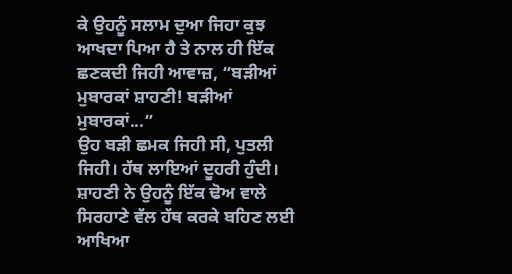ਕੇ ਉਹਨੂੰ ਸਲਾਮ ਦੁਆ ਜਿਹਾ ਕੁਝ ਆਖਦਾ ਪਿਆ ਹੈ ਤੇ ਨਾਲ ਹੀ ਇੱਕ ਛਣਕਦੀ ਜਿਹੀ ਆਵਾਜ਼, “ਬੜੀਆਂ ਮੁਬਾਰਕਾਂ ਸ਼ਾਹਣੀ! ਬੜੀਆਂ ਮੁਬਾਰਕਾਂ...”
ਉਹ ਬੜੀ ਛਮਕ ਜਿਹੀ ਸੀ, ਪੁਤਲੀ ਜਿਹੀ। ਹੱਥ ਲਾਇਆਂ ਦੂਹਰੀ ਹੁੰਦੀ। ਸ਼ਾਹਣੀ ਨੇ ਉਹਨੂੰ ਇੱਕ ਢੋਅ ਵਾਲੇ ਸਿਰਹਾਣੇ ਵੱਲ ਹੱਥ ਕਰਕੇ ਬਹਿਣ ਲਈ ਆਖਿਆ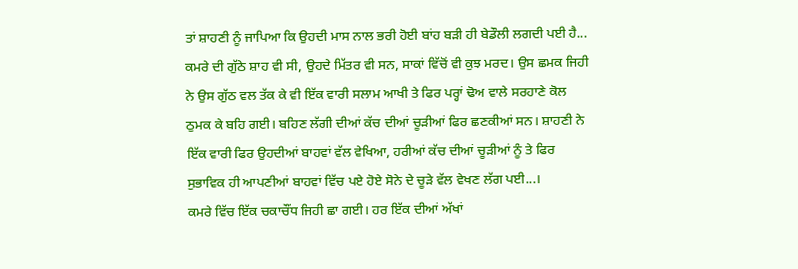ਤਾਂ ਸ਼ਾਹਣੀ ਨੂੰ ਜਾਪਿਆ ਕਿ ਉਹਦੀ ਮਾਸ ਨਾਲ ਭਰੀ ਹੋਈ ਬਾਂਹ ਬੜੀ ਹੀ ਬੇਡੌਲੀ ਲਗਦੀ ਪਈ ਹੈ...
ਕਮਰੇ ਦੀ ਗੁੱਠੇ ਸ਼ਾਹ ਵੀ ਸੀ, ਉਹਦੇ ਮਿੱਤਰ ਵੀ ਸਨ, ਸਾਕਾਂ ਵਿੱਚੋਂ ਵੀ ਕੁਝ ਮਰਦ। ਉਸ ਛਮਕ ਜਿਹੀ ਨੇ ਉਸ ਗੁੱਠ ਵਲ ਤੱਕ ਕੇ ਵੀ ਇੱਕ ਵਾਰੀ ਸਲਾਮ ਆਖੀ ਤੇ ਫਿਰ ਪਰ੍ਹਾਂ ਢੋਅ ਵਾਲੇ ਸਰਹਾਣੇ ਕੋਲ ਠੁਮਕ ਕੇ ਬਹਿ ਗਈ। ਬਹਿਣ ਲੱਗੀ ਦੀਆਂ ਕੱਚ ਦੀਆਂ ਚੂੜੀਆਂ ਫਿਰ ਛਣਕੀਆਂ ਸਨ। ਸ਼ਾਹਣੀ ਨੇ ਇੱਕ ਵਾਰੀ ਫਿਰ ਉਹਦੀਆਂ ਬਾਹਵਾਂ ਵੱਲ ਵੇਖਿਆ, ਹਰੀਆਂ ਕੱਚ ਦੀਆਂ ਚੂੜੀਆਂ ਨੂੰ ਤੇ ਫਿਰ ਸੁਭਾਵਿਕ ਹੀ ਆਪਣੀਆਂ ਬਾਹਵਾਂ ਵਿੱਚ ਪਏ ਹੋਏ ਸੋਨੇ ਦੇ ਚੂੜੇ ਵੱਲ ਵੇਖਣ ਲੱਗ ਪਈ...।
ਕਮਰੇ ਵਿੱਚ ਇੱਕ ਚਕਾਚੌਂਧ ਜਿਹੀ ਛਾ ਗਈ। ਹਰ ਇੱਕ ਦੀਆਂ ਅੱਖਾਂ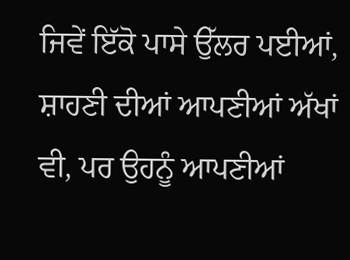ਜਿਵੇਂ ਇੱਕੋ ਪਾਸੇ ਉੱਲਰ ਪਈਆਂ, ਸ਼ਾਹਣੀ ਦੀਆਂ ਆਪਣੀਆਂ ਅੱਖਾਂ ਵੀ, ਪਰ ਉਹਨੂੰ ਆਪਣੀਆਂ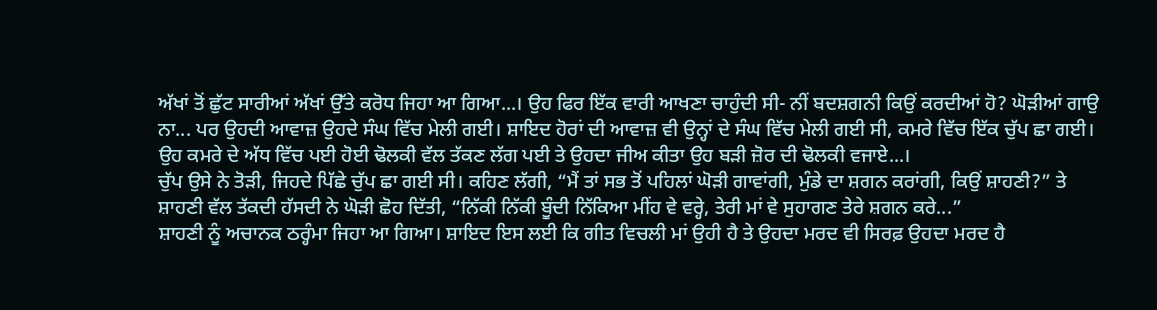ਅੱਖਾਂ ਤੋਂ ਛੁੱਟ ਸਾਰੀਆਂ ਅੱਖਾਂ ਉੱਤੇ ਕਰੋਧ ਜਿਹਾ ਆ ਗਿਆ...। ਉਹ ਫਿਰ ਇੱਕ ਵਾਰੀ ਆਖਣਾ ਚਾਹੁੰਦੀ ਸੀ- ਨੀਂ ਬਦਸ਼ਗਨੀ ਕਿਉਂ ਕਰਦੀਆਂ ਹੋ? ਘੋੜੀਆਂ ਗਾਉ ਨਾ... ਪਰ ਉਹਦੀ ਆਵਾਜ਼ ਉਹਦੇ ਸੰਘ ਵਿੱਚ ਮੇਲੀ ਗਈ। ਸ਼ਾਇਦ ਹੋਰਾਂ ਦੀ ਆਵਾਜ਼ ਵੀ ਉਨ੍ਹਾਂ ਦੇ ਸੰਘ ਵਿੱਚ ਮੇਲੀ ਗਈ ਸੀ, ਕਮਰੇ ਵਿੱਚ ਇੱਕ ਚੁੱਪ ਛਾ ਗਈ। ਉਹ ਕਮਰੇ ਦੇ ਅੱਧ ਵਿੱਚ ਪਈ ਹੋਈ ਢੋਲਕੀ ਵੱਲ ਤੱਕਣ ਲੱਗ ਪਈ ਤੇ ਉਹਦਾ ਜੀਅ ਕੀਤਾ ਉਹ ਬੜੀ ਜ਼ੋਰ ਦੀ ਢੋਲਕੀ ਵਜਾਏ...।
ਚੁੱਪ ਉਸੇ ਨੇ ਤੋੜੀ, ਜਿਹਦੇ ਪਿੱਛੇ ਚੁੱਪ ਛਾ ਗਈ ਸੀ। ਕਹਿਣ ਲੱਗੀ, “ਮੈਂ ਤਾਂ ਸਭ ਤੋਂ ਪਹਿਲਾਂ ਘੋੜੀ ਗਾਵਾਂਗੀ, ਮੁੰਡੇ ਦਾ ਸ਼ਗਨ ਕਰਾਂਗੀ, ਕਿਉਂ ਸ਼ਾਹਣੀ?” ਤੇ ਸ਼ਾਹਣੀ ਵੱਲ ਤੱਕਦੀ ਹੱਸਦੀ ਨੇ ਘੋੜੀ ਛੋਹ ਦਿੱਤੀ, “ਨਿੱਕੀ ਨਿੱਕੀ ਬੂੰਦੀ ਨਿੱਕਿਆ ਮੀਂਹ ਵੇ ਵਰ੍ਹੇ, ਤੇਰੀ ਮਾਂ ਵੇ ਸੁਹਾਗਣ ਤੇਰੇ ਸ਼ਗਨ ਕਰੇ...”
ਸ਼ਾਹਣੀ ਨੂੰ ਅਚਾਨਕ ਠਰ੍ਹੰਮਾ ਜਿਹਾ ਆ ਗਿਆ। ਸ਼ਾਇਦ ਇਸ ਲਈ ਕਿ ਗੀਤ ਵਿਚਲੀ ਮਾਂ ਉਹੀ ਹੈ ਤੇ ਉਹਦਾ ਮਰਦ ਵੀ ਸਿਰਫ਼ ਉਹਦਾ ਮਰਦ ਹੈ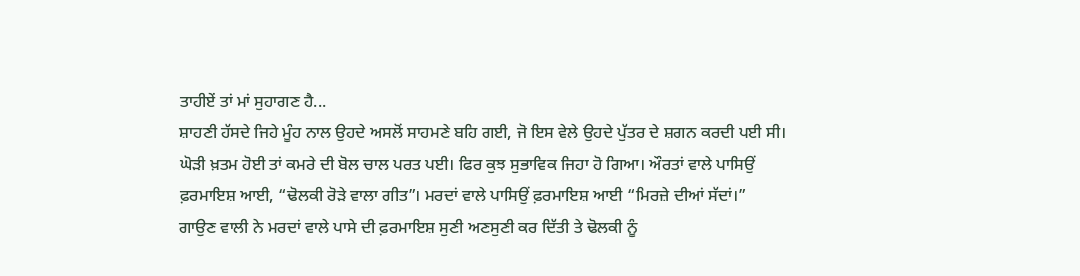ਤਾਹੀਏਂ ਤਾਂ ਮਾਂ ਸੁਹਾਗਣ ਹੈ...
ਸ਼ਾਹਣੀ ਹੱਸਦੇ ਜਿਹੇ ਮੂੰਹ ਨਾਲ ਉਹਦੇ ਅਸਲੋਂ ਸਾਹਮਣੇ ਬਹਿ ਗਈ, ਜੋ ਇਸ ਵੇਲੇ ਉਹਦੇ ਪੁੱਤਰ ਦੇ ਸ਼ਗਨ ਕਰਦੀ ਪਈ ਸੀ।
ਘੋੜੀ ਖ਼ਤਮ ਹੋਈ ਤਾਂ ਕਮਰੇ ਦੀ ਬੋਲ ਚਾਲ ਪਰਤ ਪਈ। ਫਿਰ ਕੁਝ ਸੁਭਾਵਿਕ ਜਿਹਾ ਹੋ ਗਿਆ। ਔਰਤਾਂ ਵਾਲੇ ਪਾਸਿਉਂ ਫ਼ਰਮਾਇਸ਼ ਆਈ, “ਢੋਲਕੀ ਰੋੜੇ ਵਾਲਾ ਗੀਤ”। ਮਰਦਾਂ ਵਾਲੇ ਪਾਸਿਉਂ ਫ਼ਰਮਾਇਸ਼ ਆਈ “ਮਿਰਜ਼ੇ ਦੀਆਂ ਸੱਦਾਂ।”
ਗਾਉਣ ਵਾਲੀ ਨੇ ਮਰਦਾਂ ਵਾਲੇ ਪਾਸੇ ਦੀ ਫ਼ਰਮਾਇਸ਼ ਸੁਣੀ ਅਣਸੁਣੀ ਕਰ ਦਿੱਤੀ ਤੇ ਢੋਲਕੀ ਨੂੰ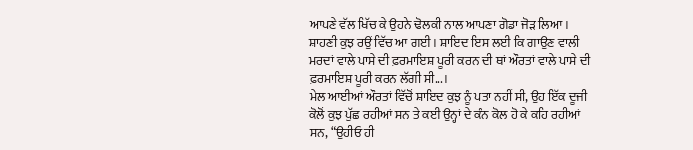ਆਪਣੇ ਵੱਲ ਖਿੱਚ ਕੇ ਉਹਨੇ ਢੋਲਕੀ ਨਾਲ ਆਪਣਾ ਗੋਡਾ ਜੋੜ ਲਿਆ। ਸ਼ਾਹਣੀ ਕੁਝ ਰਉਂ ਵਿੱਚ ਆ ਗਈ। ਸ਼ਾਇਦ ਇਸ ਲਈ ਕਿ ਗਾਉਣ ਵਾਲੀ ਮਰਦਾਂ ਵਾਲੇ ਪਾਸੇ ਦੀ ਫ਼ਰਮਾਇਸ਼ ਪੂਰੀ ਕਰਨ ਦੀ ਥਾਂ ਔਰਤਾਂ ਵਾਲੇ ਪਾਸੇ ਦੀ ਫ਼ਰਮਾਇਸ਼ ਪੂਰੀ ਕਰਨ ਲੱਗੀ ਸੀ...।
ਮੇਲ ਆਈਆਂ ਔਰਤਾਂ ਵਿੱਚੋਂ ਸ਼ਾਇਦ ਕੁਝ ਨੂੰ ਪਤਾ ਨਹੀਂ ਸੀ, ਉਹ ਇੱਕ ਦੂਜੀ ਕੋਲੋਂ ਕੁਝ ਪੁੱਛ ਰਹੀਆਂ ਸਨ ਤੇ ਕਈ ਉਨ੍ਹਾਂ ਦੇ ਕੰਨ ਕੋਲ ਹੋ ਕੇ ਕਹਿ ਰਹੀਆਂ ਸਨ, “ਉਹੀਓ ਹੀ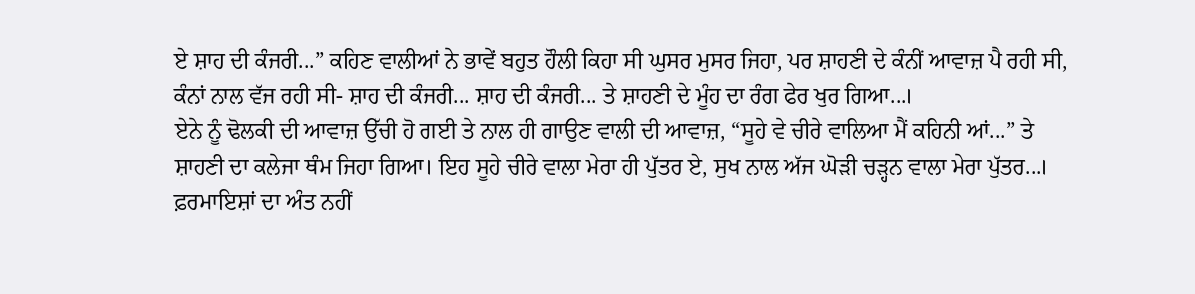ਏ ਸ਼ਾਹ ਦੀ ਕੰਜਰੀ...” ਕਹਿਣ ਵਾਲੀਆਂ ਨੇ ਭਾਵੇਂ ਬਹੁਤ ਹੌਲੀ ਕਿਹਾ ਸੀ ਘੁਸਰ ਮੁਸਰ ਜਿਹਾ, ਪਰ ਸ਼ਾਹਣੀ ਦੇ ਕੰਨੀਂ ਆਵਾਜ਼ ਪੈ ਰਹੀ ਸੀ, ਕੰਨਾਂ ਨਾਲ ਵੱਜ ਰਹੀ ਸੀ- ਸ਼ਾਹ ਦੀ ਕੰਜਰੀ... ਸ਼ਾਹ ਦੀ ਕੰਜਰੀ... ਤੇ ਸ਼ਾਹਣੀ ਦੇ ਮੂੰਹ ਦਾ ਰੰਗ ਫੇਰ ਖੁਰ ਗਿਆ...।
ਏਨੇ ਨੂੰ ਢੋਲਕੀ ਦੀ ਆਵਾਜ਼ ਉੱਚੀ ਹੋ ਗਈ ਤੇ ਨਾਲ ਹੀ ਗਾਉਣ ਵਾਲੀ ਦੀ ਆਵਾਜ਼, “ਸੂਹੇ ਵੇ ਚੀਰੇ ਵਾਲਿਆ ਮੈਂ ਕਹਿਨੀ ਆਂ...” ਤੇ ਸ਼ਾਹਣੀ ਦਾ ਕਲੇਜਾ ਥੰਮ ਜਿਹਾ ਗਿਆ। ਇਹ ਸੂਹੇ ਚੀਰੇ ਵਾਲਾ ਮੇਰਾ ਹੀ ਪੁੱਤਰ ਏ, ਸੁਖ ਨਾਲ ਅੱਜ ਘੋੜੀ ਚੜ੍ਹਨ ਵਾਲਾ ਮੇਰਾ ਪੁੱਤਰ...।
ਫ਼ਰਮਾਇਸ਼ਾਂ ਦਾ ਅੰਤ ਨਹੀਂ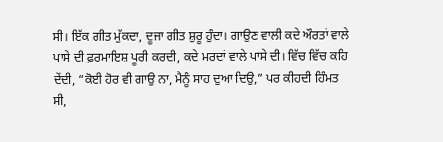ਸੀ। ਇੱਕ ਗੀਤ ਮੁੱਕਦਾ, ਦੂਜਾ ਗੀਤ ਸ਼ੁਰੂ ਹੁੰਦਾ। ਗਾਉਣ ਵਾਲੀ ਕਦੇ ਔਰਤਾਂ ਵਾਲੇ ਪਾਸੇ ਦੀ ਫ਼ਰਮਾਇਸ਼ ਪੂਰੀ ਕਰਦੀ, ਕਦੇ ਮਰਦਾਂ ਵਾਲੇ ਪਾਸੇ ਦੀ। ਵਿੱਚ ਵਿੱਚ ਕਹਿ ਦੇਂਦੀ, “ਕੋਈ ਹੋਰ ਵੀ ਗਾਉ ਨਾ, ਮੈਨੂੰ ਸਾਹ ਦੁਆ ਦਿਉ,” ਪਰ ਕੀਹਦੀ ਹਿੰਮਤ ਸੀ,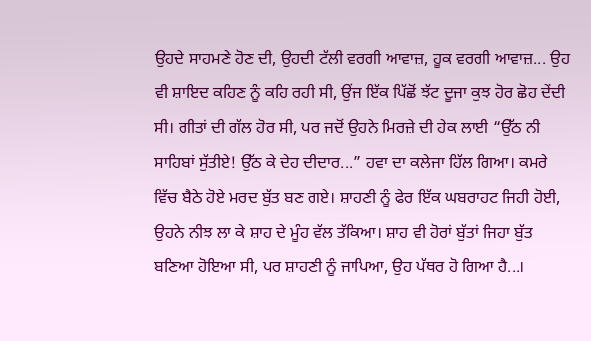ਉਹਦੇ ਸਾਹਮਣੇ ਹੋਣ ਦੀ, ਉਹਦੀ ਟੱਲੀ ਵਰਗੀ ਆਵਾਜ਼, ਹੂਕ ਵਰਗੀ ਆਵਾਜ਼... ਉਹ ਵੀ ਸ਼ਾਇਦ ਕਹਿਣ ਨੂੰ ਕਹਿ ਰਹੀ ਸੀ, ਉਂਜ ਇੱਕ ਪਿੱਛੋਂ ਝੱਟ ਦੂਜਾ ਕੁਝ ਹੋਰ ਛੋਹ ਦੇਂਦੀ ਸੀ। ਗੀਤਾਂ ਦੀ ਗੱਲ ਹੋਰ ਸੀ, ਪਰ ਜਦੋਂ ਉਹਨੇ ਮਿਰਜ਼ੇ ਦੀ ਹੇਕ ਲਾਈ “ਉੱਠ ਨੀ ਸਾਹਿਬਾਂ ਸੁੱਤੀਏ! ਉੱਠ ਕੇ ਦੇਹ ਦੀਦਾਰ...” ਹਵਾ ਦਾ ਕਲੇਜਾ ਹਿੱਲ ਗਿਆ। ਕਮਰੇ ਵਿੱਚ ਬੈਠੇ ਹੋਏ ਮਰਦ ਬੁੱਤ ਬਣ ਗਏ। ਸ਼ਾਹਣੀ ਨੂੰ ਫੇਰ ਇੱਕ ਘਬਰਾਹਟ ਜਿਹੀ ਹੋਈ, ਉਹਨੇ ਨੀਝ ਲਾ ਕੇ ਸ਼ਾਹ ਦੇ ਮੂੰਹ ਵੱਲ ਤੱਕਿਆ। ਸ਼ਾਹ ਵੀ ਹੋਰਾਂ ਬੁੱਤਾਂ ਜਿਹਾ ਬੁੱਤ ਬਣਿਆ ਹੋਇਆ ਸੀ, ਪਰ ਸ਼ਾਹਣੀ ਨੂੰ ਜਾਪਿਆ, ਉਹ ਪੱਥਰ ਹੋ ਗਿਆ ਹੈ...।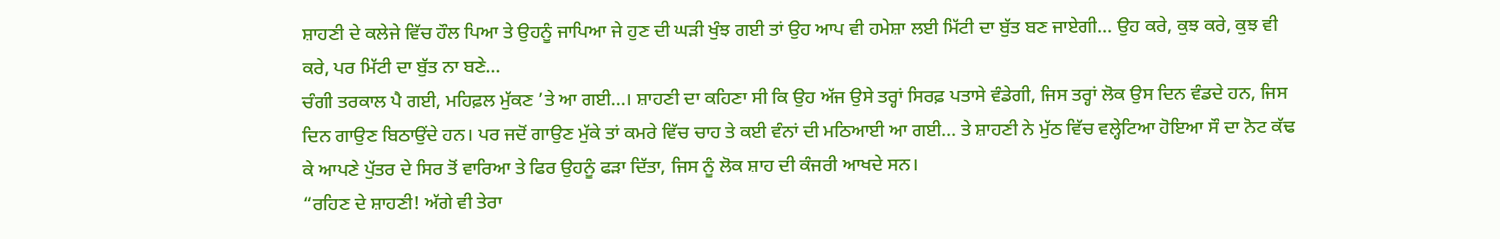ਸ਼ਾਹਣੀ ਦੇ ਕਲੇਜੇ ਵਿੱਚ ਹੌਲ ਪਿਆ ਤੇ ਉਹਨੂੰ ਜਾਪਿਆ ਜੇ ਹੁਣ ਦੀ ਘੜੀ ਖੁੰਝ ਗਈ ਤਾਂ ਉਹ ਆਪ ਵੀ ਹਮੇਸ਼ਾ ਲਈ ਮਿੱਟੀ ਦਾ ਬੁੱਤ ਬਣ ਜਾਏਗੀ... ਉਹ ਕਰੇ, ਕੁਝ ਕਰੇ, ਕੁਝ ਵੀ ਕਰੇ, ਪਰ ਮਿੱਟੀ ਦਾ ਬੁੱਤ ਨਾ ਬਣੇ...
ਚੰਗੀ ਤਰਕਾਲ ਪੈ ਗਈ, ਮਹਿਫ਼ਲ ਮੁੱਕਣ ’ਤੇ ਆ ਗਈ...। ਸ਼ਾਹਣੀ ਦਾ ਕਹਿਣਾ ਸੀ ਕਿ ਉਹ ਅੱਜ ਉਸੇ ਤਰ੍ਹਾਂ ਸਿਰਫ਼ ਪਤਾਸੇ ਵੰਡੇਗੀ, ਜਿਸ ਤਰ੍ਹਾਂ ਲੋਕ ਉਸ ਦਿਨ ਵੰਡਦੇ ਹਨ, ਜਿਸ ਦਿਨ ਗਾਉਣ ਬਿਠਾਉਂਦੇ ਹਨ। ਪਰ ਜਦੋਂ ਗਾਉਣ ਮੁੱਕੇ ਤਾਂ ਕਮਰੇ ਵਿੱਚ ਚਾਹ ਤੇ ਕਈ ਵੰਨਾਂ ਦੀ ਮਠਿਆਈ ਆ ਗਈ... ਤੇ ਸ਼ਾਹਣੀ ਨੇ ਮੁੱਠ ਵਿੱਚ ਵਲ੍ਹੇਟਿਆ ਹੋਇਆ ਸੌ ਦਾ ਨੋਟ ਕੱਢ ਕੇ ਆਪਣੇ ਪੁੱਤਰ ਦੇ ਸਿਰ ਤੋਂ ਵਾਰਿਆ ਤੇ ਫਿਰ ਉਹਨੂੰ ਫੜਾ ਦਿੱਤਾ, ਜਿਸ ਨੂੰ ਲੋਕ ਸ਼ਾਹ ਦੀ ਕੰਜਰੀ ਆਖਦੇ ਸਨ।
“ਰਹਿਣ ਦੇ ਸ਼ਾਹਣੀ! ਅੱਗੇ ਵੀ ਤੇਰਾ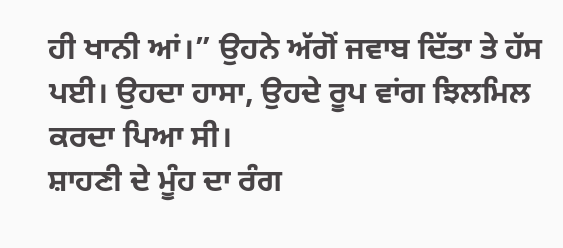ਹੀ ਖਾਨੀ ਆਂ।” ਉਹਨੇ ਅੱਗੋਂ ਜਵਾਬ ਦਿੱਤਾ ਤੇ ਹੱਸ ਪਈ। ਉਹਦਾ ਹਾਸਾ, ਉਹਦੇ ਰੂਪ ਵਾਂਗ ਝਿਲਮਿਲ ਕਰਦਾ ਪਿਆ ਸੀ।
ਸ਼ਾਹਣੀ ਦੇ ਮੂੰਹ ਦਾ ਰੰਗ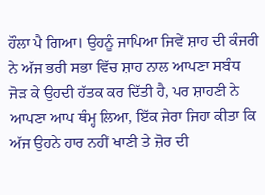ਹੌਲਾ ਪੈ ਗਿਆ। ਉਹਨੂੰ ਜਾਪਿਆ ਜਿਵੇਂ ਸ਼ਾਹ ਦੀ ਕੰਜਰੀ ਨੇ ਅੱਜ ਭਰੀ ਸਭਾ ਵਿੱਚ ਸ਼ਾਹ ਨਾਲ ਆਪਣਾ ਸਬੰਧ ਜੋੜ ਕੇ ਉਹਦੀ ਹੱਤਕ ਕਰ ਦਿੱਤੀ ਹੈ, ਪਰ ਸ਼ਾਹਣੀ ਨੇ ਆਪਣਾ ਆਪ ਥੰਮ੍ਹ ਲਿਆ, ਇੱਕ ਜੇਰਾ ਜਿਹਾ ਕੀਤਾ ਕਿ ਅੱਜ ਉਹਨੇ ਹਾਰ ਨਹੀਂ ਖਾਣੀ ਤੇ ਜ਼ੋਰ ਦੀ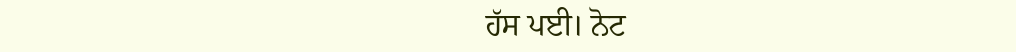ਹੱਸ ਪਈ। ਨੋਟ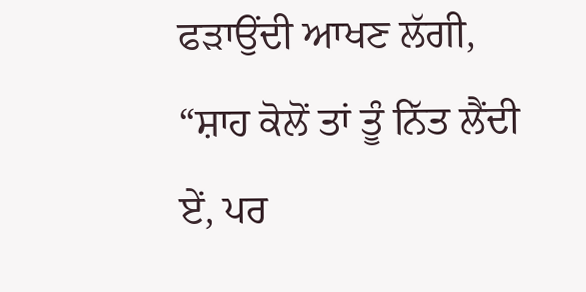ਫੜਾਉਂਦੀ ਆਖਣ ਲੱਗੀ, “ਸ਼ਾਹ ਕੋਲੋਂ ਤਾਂ ਤੂੰ ਨਿੱਤ ਲੈਂਦੀ ਏਂ, ਪਰ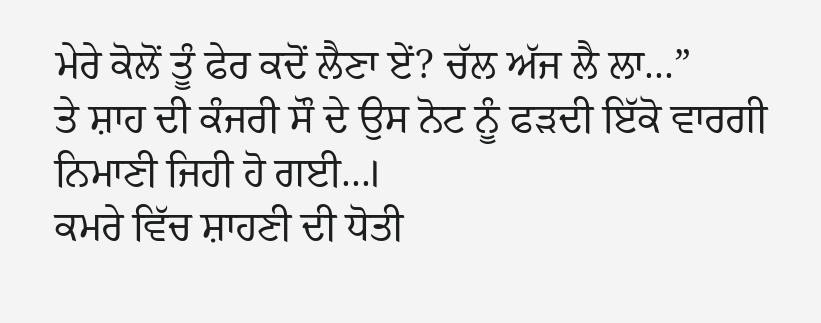ਮੇਰੇ ਕੋਲੋਂ ਤੂੰ ਫੇਰ ਕਦੋਂ ਲੈਣਾ ਏਂ? ਚੱਲ ਅੱਜ ਲੈ ਲਾ...”
ਤੇ ਸ਼ਾਹ ਦੀ ਕੰਜਰੀ ਸੌ ਦੇ ਉਸ ਨੋਟ ਨੂੰ ਫੜਦੀ ਇੱਕੋ ਵਾਰਗੀ ਨਿਮਾਣੀ ਜਿਹੀ ਹੋ ਗਈ...।
ਕਮਰੇ ਵਿੱਚ ਸ਼ਾਹਣੀ ਦੀ ਧੋਤੀ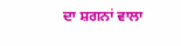ਦਾ ਸ਼ਗਨਾਂ ਵਾਲਾ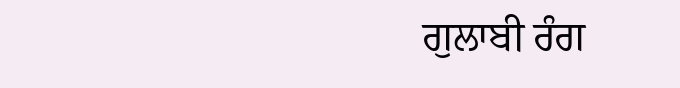ਗੁਲਾਬੀ ਰੰਗ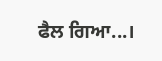ਫੈਲ ਗਿਆ...।